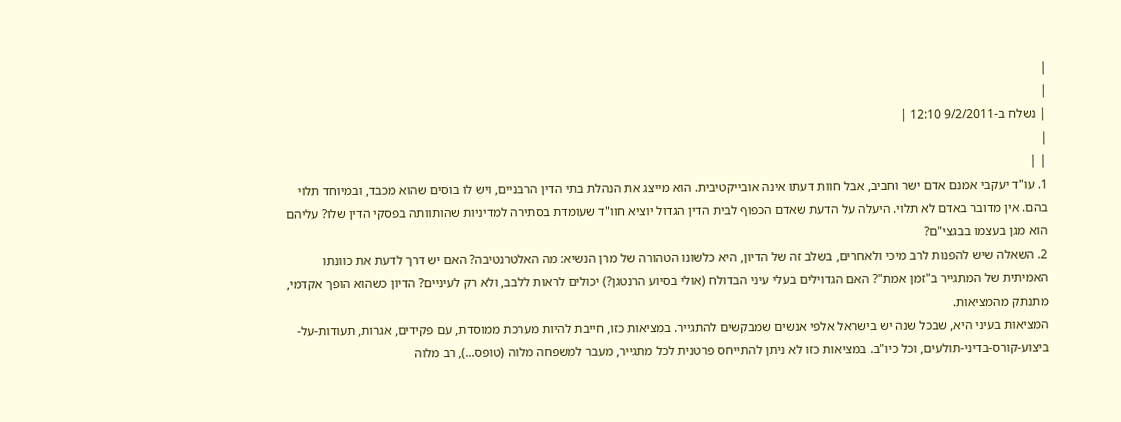|
|
| נשלח ב-9/2/2011 12:10 |
|
| |
1. עו"ד יעקבי אמנם אדם ישר וחביב, אבל חוות דעתו אינה אובייקטיבית. הוא מייצג את הנהלת בתי הדין הרבניים, ויש לו בוסים שהוא מכבד, ובמיוחד תלוי בהם. אין מדובר באדם לא תלוי. היעלה על הדעת שאדם הכפוף לבית הדין הגדול יוציא חוו"ד שעומדת בסתירה למדיניות שהותוותה בפסקי הדין שלו? עליהם הוא מגן בעצמו בבגצי"ם?
2. השאלה שיש להפנות לרב מיכי ולאחרים, בשלב זה של הדיון, היא כלשונו הטהורה של מרן הנשיא: מה האלטרנטיבה? האם יש דרך לדעת את כוונתו האמיתית של המתגייר ב"זמן אמת"? האם הגדוילים בעלי עיני הבדולח (אולי בסיוע הרנטגן?) יכולים לראות ללבב, ולא רק לעיניים? הדיון כשהוא הופך אקדמי, מתנתק מהמציאות.
המציאות בעיני היא, שבכל שנה יש בישראל אלפי אנשים שמבקשים להתגייר. במציאות כזו, חייבת להיות מערכת ממוסדת, עם פקידים, אגרות, תעודות-על-ביצוע-קורס-בדיני-תולעים, וכל כיו"ב. במציאות כזו לא ניתן להתייחס פרטנית לכל מתגייר, מעבר למשפחה מלוה (טופס...), רב מלוה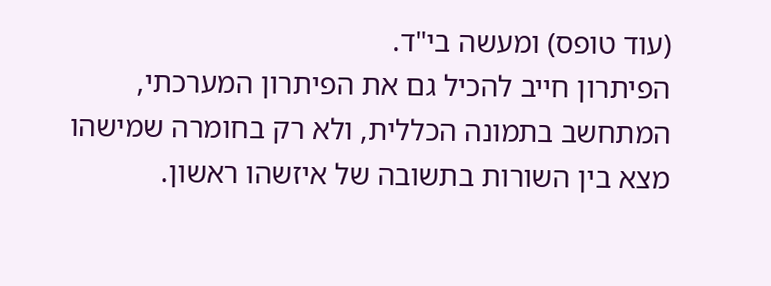(עוד טופס) ומעשה בי"ד.
הפיתרון חייב להכיל גם את הפיתרון המערכתי, המתחשב בתמונה הכללית, ולא רק בחומרה שמישהו מצא בין השורות בתשובה של איזשהו ראשון.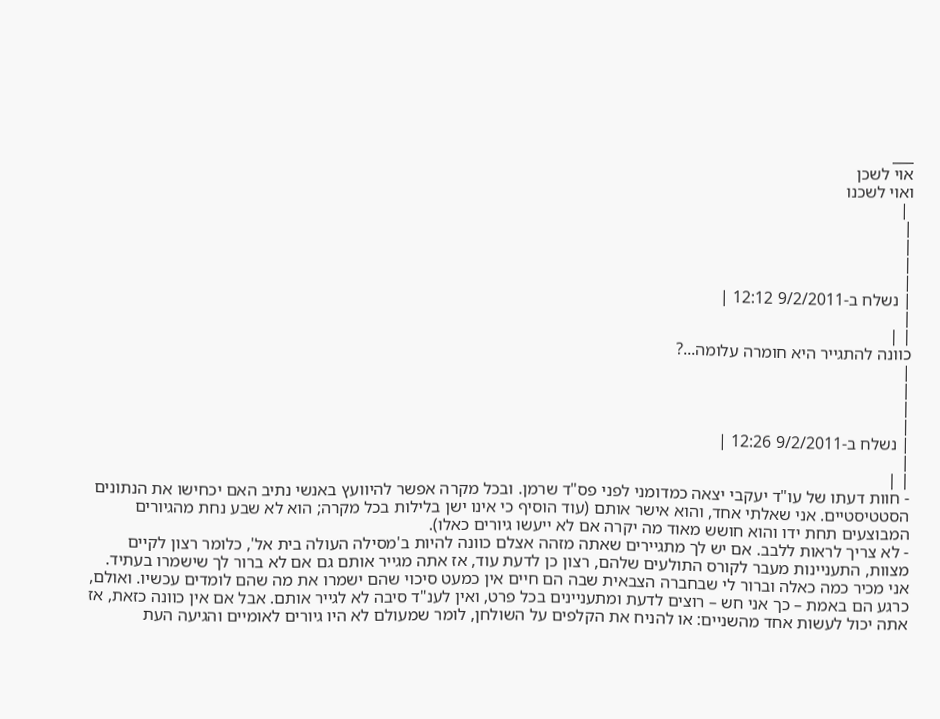___
אוי לשכן
ואוי לשכנו
 |
|
|
|
|
| נשלח ב-9/2/2011 12:12 |
|
| |
כוונה להתגייר היא חומרה עלומה...?
|
|
|
|
| נשלח ב-9/2/2011 12:26 |
|
| |
- חוות דעתו של עו"ד יעקבי יצאה כמדומני לפני פס"ד שרמן. ובכל מקרה אפשר להיוועץ באנשי נתיב האם יכחישו את הנתונים הסטטיסטיים. אני שאלתי אחד, והוא אישר אותם (עוד הוסיף כי אינו ישן בלילות בכל מקרה; הוא לא שבע נחת מהגיורים המבוצעים תחת ידו והוא חושש מאוד מה יקרה אם לא ייעשו גיורים כאלו).
- לא צריך לראות ללבב. אם יש לך מתגיירים שאתה מזהה אצלם כוונה להיות ב'מסילה העולה בית אל', כלומר רצון לקיים מצוות, התעניינות מעבר לקורס התולעים שלהם, רצון כן לדעת עוד, אז אתה מגייר אותם גם אם לא ברור לך שישמרו בעתיד. אני מכיר כמה כאלה וברור לי שבחברה הצבאית שבה הם חיים אין כמעט סיכוי שהם ישמרו את מה שהם לומדים עכשיו. ואולם, כרגע הם באמת – כך אני חש – רוצים לדעת ומתעניינים בכל פרט, ואין לענ"ד סיבה לא לגייר אותם. אבל אם אין כוונה כזאת, אז אתה יכול לעשות אחד מהשניים: או להניח את הקלפים על השולחן, לומר שמעולם לא היו גיורים לאומיים והגיעה העת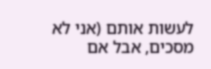לעשות אותם (אני לא מסכים, אבל אם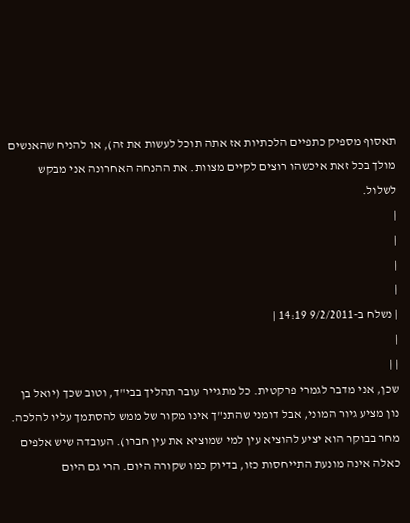תאסוף מספיק כתפיים הלכתיות אז אתה תוכל לעשות את זה), או להניח שהאנשים מולך בכל זאת איכשהו רוצים לקיים מצוות. את ההנחה האחרונה אני מבקש לשלול.
|
|
|
|
| נשלח ב-9/2/2011 14:19 |
|
| |
שכן, אני מדבר לגמרי פרקטית. כל מתגייר עובר תהליך בבי"ד, וטוב שכך (יואל בן נון מציע גיור המוני, אבל דומני שהתנ"ך אינו מקור של ממש להסתמך עליו להלכה. מחר בבוקר הוא יציע להוציא עין למי שמוציא את עין חברו). העובדה שיש אלפים כאלה אינה מונעת התייחסות כזו, בדיוק כמו שקורה היום. הרי גם היום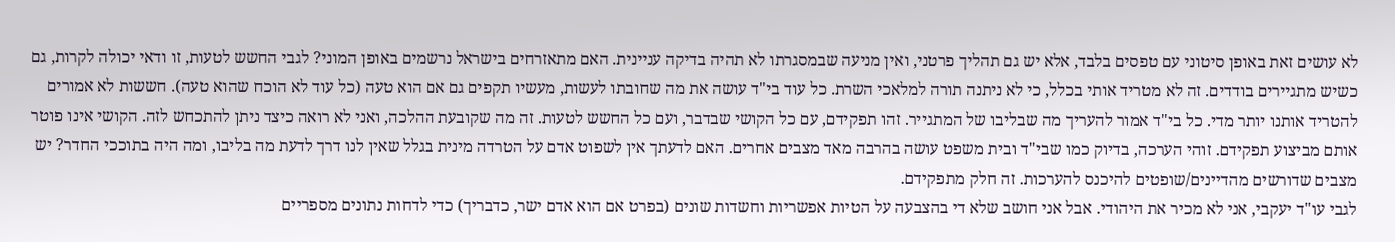לא עושים זאת באופן סיטוני עם טפסים בלבד, אלא יש גם תהליך פרטני, ואין מניעה שבמסגרתו לא תהיה בדיקה עניינית. האם מתאזרחים בישראל נרשמים באופן המוני? לגבי החשש לטעות, זו ודאי יכולה לקרות, גם כשיש מתגיירים בודדים. זה לא מטריד אותי בכלל, כי לא ניתנה תורה למלאכי השרת. כל עוד בי"ד עושה את מה שחובתו לעשות, מעשיו תקפים גם אם הוא טעה (כל עוד לא הוכח שהוא טעה). חששות לא אמורים להטריד אותנו יותר מדי. כל בי"ד אמור להעריך מה שבליבו של המתגייר. זהו תפקידם, עם כל הקושי שבדבר, ועם כל החשש לטעות. זה מה שקובעת ההלכה, ואני לא רואה כיצד ניתן להתכחש לזה. הקושי אינו פוטר אותם מביצוע תפקידם. זוהי הערכה, בדיוק כמו שבי"ד ובית משפט עושה בהרבה מאד מצבים אחרים. האם לדעתך אין לשפוט אדם על הטרדה מינית בגלל שאין לנו דרך לדעת מה בליבו, ומה היה בתוככי החדר? יש מצבים שדורשים מהדיינים/שופטים להיכנס להערכות. זה חלק מתפקידם.
לגבי עו"ד יעקבי, אני לא מכיר את היהודי. אבל אני חושב שלא די בהצבעה על הטיות אפשריות וחשדות שונים (בפרט אם הוא אדם ישר, כדבריך) כדי לדחות נתונים מספריים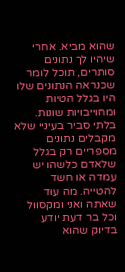שהוא מביא. אחרי שיהיו לך נתונים סותרים, תוכל לומר שכנראה הנתונים שלו היו בגלל הטיות ומחוייבויות שונות. בלתי סביר בעיניי שלא מקבלים נתונים מספריים רק בגלל שלאדם כלשהו יש עמדה או חשד להטייה. מה עוד שאתה ואני ומקסוול וכל בר דעת יודע בדיוק שהוא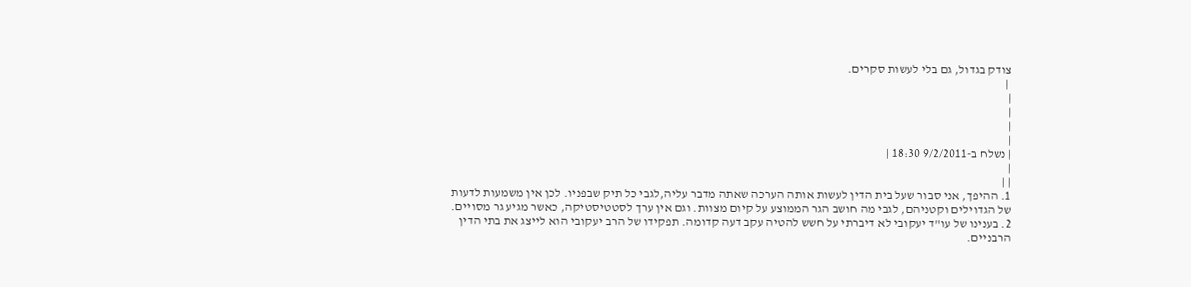צודק בגדול, גם בלי לעשות סקרים.
 |
|
|
|
|
| נשלח ב-9/2/2011 18:30 |
|
| |
1. ההיפך, אני סבור שעל בית הדין לעשות אותה הערכה שאתה מדבר עליה,לגבי כל תיק שבפניו. לכן אין משמעות לדעות של הגדוילים וקטניהם, לגבי מה חושב הגר הממוצע על קיום מצוות. וגם אין ערך לסטטיסטיקה, כאשר מגיע גר מסויים.
2. בענינו של עו"ד יעקובי לא דיברתי על חשש להטיה עקב דעה קדומה. תפקידו של הרב יעקובי הוא לייצג את בתי הדין הרבניים.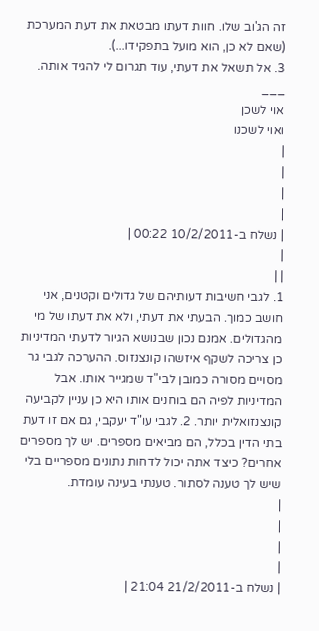זה הג'וב שלו. חוות דעתו מבטאת את דעת המערכת (שאם לא כן, הוא מועל בתפקידו...).
3. אל תשאל את דעתי, עוד תגרום לי להגיד אותה.
___
אוי לשכן
ואוי לשכנו
|
|
|
|
| נשלח ב-10/2/2011 00:22 |
|
| |
1. לגבי חשיבות דעותיהם של גדולים וקטנים, אני חושב כמוך. הבעתי את דעתי, ולא את דעתו של מי מהגדולים. אמנם נכון שבנושא הגיור לדעתי המדיניות כן צריכה לשקף איזשהו קונצנזוס. ההערכה לגבי גר מסויים מסורה כמובן לבי"ד שמגייר אותו. אבל המדיניות לפיה הם בוחנים אותו היא כן עניין לקביעה קונצנזואלית יותר. 2. לגבי עו"ד יעקבי, גם אם זו דעת בתי הדין בכלל, הם מביאים מספרים. יש לך מספרים אחרים? כיצד אתה יכול לדחות נתונים מספריים בלי שיש לך טענה לסתור. טענתי בעינה עומדת.
|
|
|
|
| נשלח ב-21/2/2011 21:04 |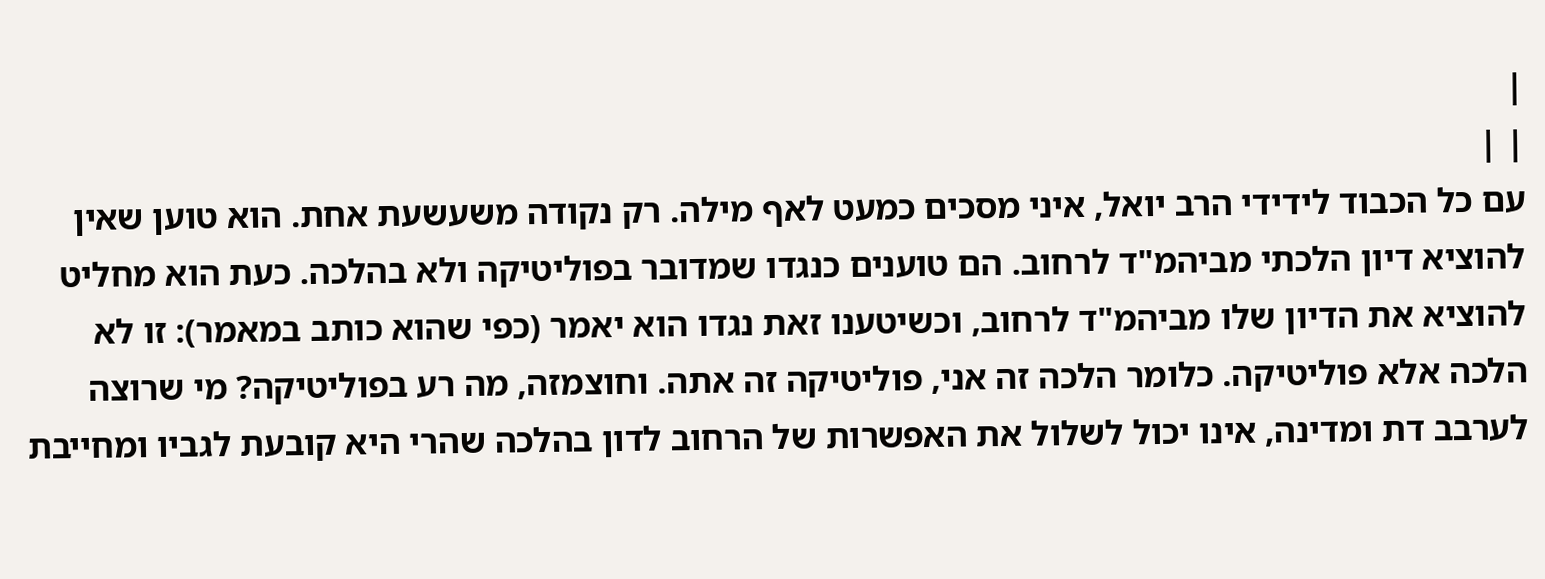|
| |
עם כל הכבוד לידידי הרב יואל, איני מסכים כמעט לאף מילה. רק נקודה משעשעת אחת. הוא טוען שאין להוציא דיון הלכתי מביהמ"ד לרחוב. הם טוענים כנגדו שמדובר בפוליטיקה ולא בהלכה. כעת הוא מחליט להוציא את הדיון שלו מביהמ"ד לרחוב, וכשיטענו זאת נגדו הוא יאמר (כפי שהוא כותב במאמר): זו לא הלכה אלא פוליטיקה. כלומר הלכה זה אני, פוליטיקה זה אתה. וחוצמזה, מה רע בפוליטיקה? מי שרוצה לערבב דת ומדינה, אינו יכול לשלול את האפשרות של הרחוב לדון בהלכה שהרי היא קובעת לגביו ומחייבת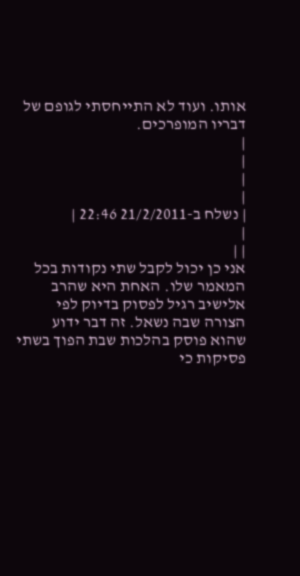אותו. ועוד לא התייחסתי לגופם של דבריו המופרכים.
|
|
|
|
| נשלח ב-21/2/2011 22:46 |
|
| |
אני כן יכול לקבל שתי נקודות בכל המאמר שלו. האחת היא שהרב אלישיב רגיל לפסוק בדיוק לפי הצורה שבה נשאל. זה דבר ידוע שהוא פוסק בהלכות שבת הפוך בשתי פסיקות כי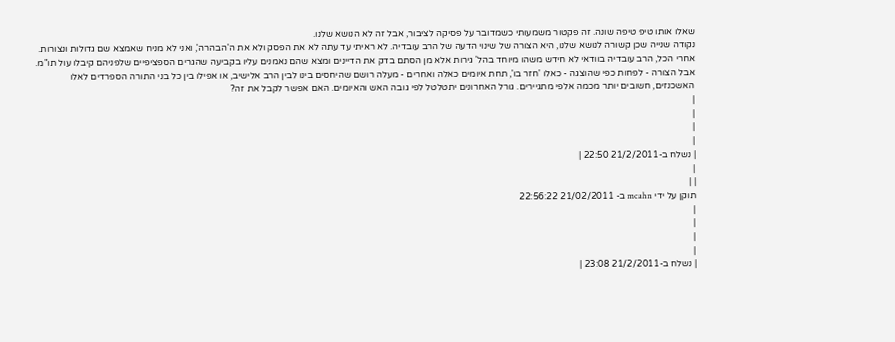שאלו אותו טיפ טיפה שונה. זה פקטור משמעותי כשמדובר על פסיקה לציבור, אבל זה לא הנושא שלנו.
נקודה שנייה שכן קשורה לנושא שלנו, היא הצורה של שינוי הדעה של הרב עובדיה. לא ראיתי עד עתה לא את הפסק ולא את ה'הבהרה', ואני לא מניח שאמצא שם גדולות ונצורות. אחרי הכל, הרב עובדיה בוודאי לא חידש משהו מיוחד בהל' גירות אלא מן הסתם בדק את הדיינים ומצא שהם נאמנים עליו בקביעה שהגרים הספציפיים שלפניהם קיבלו עול תו"מ. אבל הצורה - לפחות כפי שהוצגה - כאלו 'חזר בו', תחת איומים כאלה ואחרים - מעלה רושם שהיחסים בינו לבין הרב אלישיב, או אפילו בין כל בני התורה הספרדים לאלו האשכנזים, חשובים יותר מכמה אלפי מתגיירים. גורל האחרונים יתטלטל לפי גובה האש והאיומים. האם אפשר לקבל את זה?
|
|
|
|
| נשלח ב-21/2/2011 22:50 |
|
| |
תוקן על ידי mcahn ב- 21/02/2011 22:56:22
|
|
|
|
| נשלח ב-21/2/2011 23:08 |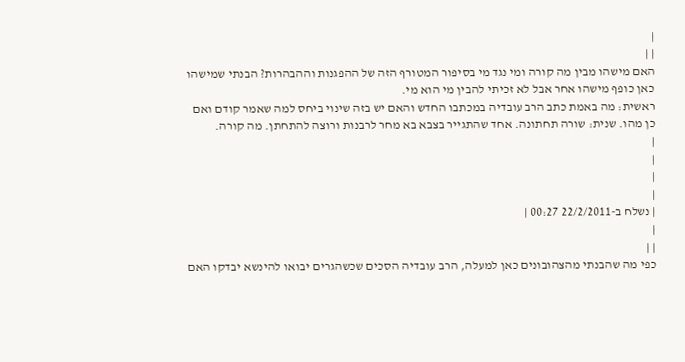|
| |
האם מישהו מבין מה קורה ומי נגד מי בסיפור המטורף הזה של ההפגנות וההבהרות? הבנתי שמישהו כאן כופף מישהו אחר אבל לא זכיתי להבין מי הוא מי.
ראשית: מה באמת כתב הרב עובדיה במכתבו החדש והאם יש בזה שינוי ביחס למה שאמר קודם ואם כן מהו. שנית: שורה תחתונה. אחד שהתגייר בצבא בא מחר לרבנות ורוצה להתחתן. מה קורה.
|
|
|
|
| נשלח ב-22/2/2011 00:27 |
|
| |
כפי מה שהבנתי מהצהובונים כאן למעלה, הרב עובדיה הסכים שכשהגרים יבואו להינשא יבדקו האם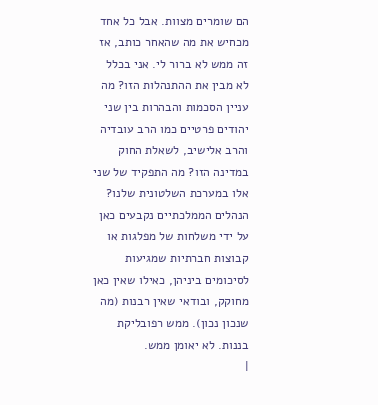הם שומרים מצוות. אבל כל אחד מכחיש את מה שהאחר כותב, אז זה ממש לא ברור לי. אני בכלל לא מבין את ההתנהלות הזו? מה עניין הסכמות והבהרות בין שני יהודים פרטיים כמו הרב עובדיה והרב אלישיב, לשאלת החוק במדינה הזו? מה התפקיד של שני אלו במערכת השלטונית שלנו? הנהלים הממלכתיים נקבעים כאן על ידי משלחות של מפלגות או קבוצות חברתיות שמגיעות לסיכומים ביניהן, כאילו שאין כאן מחוקק, ובודאי שאין רבנות (מה שנכון נכון). ממש רפובליקת בננות. לא יאומן ממש.
|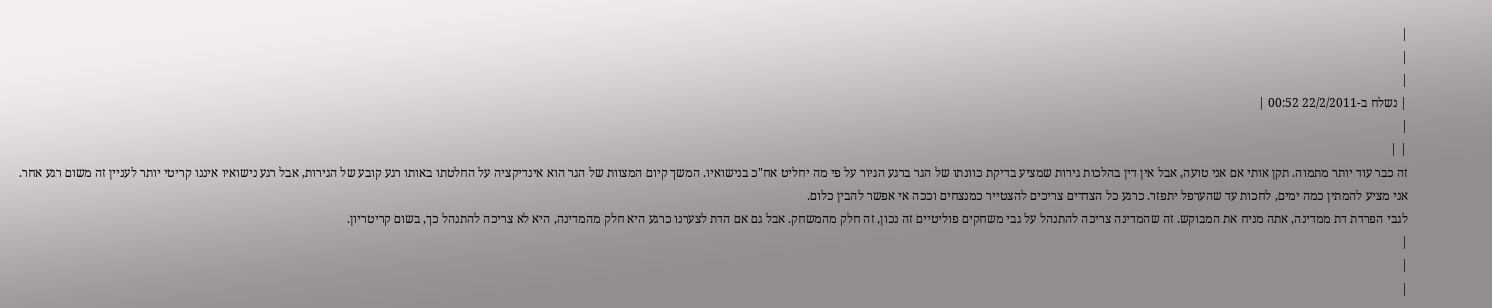|
|
|
| נשלח ב-22/2/2011 00:52 |
|
| |
זה כבר עוד יותר מתמוה. תקן אותי אם אני טועה, אבל אין דין בהלכות גירות שמציע בדיקת כוונתו של הגר ברגע הגיור על פי מה יחליט אח"כ בנישואיו. המשך קיום המצוות של הגר הוא אינדיקציה על החלטתו באותו רגע קובע של הגירות, אבל רגע נישואיו איננו קריטי יותר לעניין זה משום רגע אחר.
אני מציע להמתין כמה ימים, לחכות עד שהערפל יתפזר. כרגע כל הצדדים צריכים להצטייר כמנצחים וככה אי אפשר להבין כלום.
לגבי הפרדת דת ממדינה, אתה מניח את המבוקש. זה שהמדינה צריכה להתנהל על גבי משחקים פוליטיים זה נכון, זה חלק מהמשחק. אבל גם אם הדת לצערנו כרגע היא חלק מהמדינה, היא לא צריכה להתנהל כך, בשום קריטריון.
|
|
|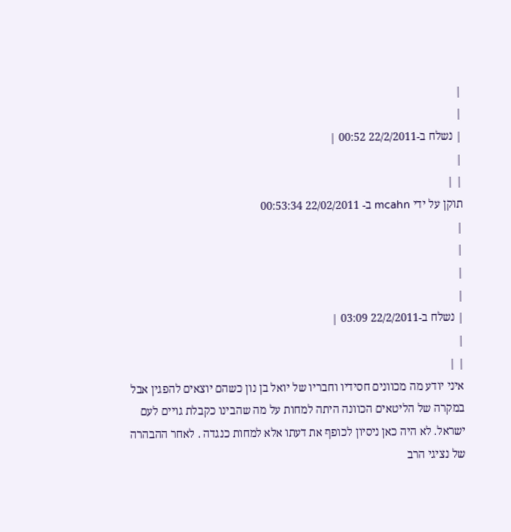|
|
| נשלח ב-22/2/2011 00:52 |
|
| |
תוקן על ידי mcahn ב- 22/02/2011 00:53:34
|
|
|
|
| נשלח ב-22/2/2011 03:09 |
|
| |
איני יודע מה מכוונים חסידיו וחבריו של יואל בן נון כשהם יוצאים להפגין אבל במקרה של הליטאים הכוונה היתה למחות על מה שהבינו כקבלת גויים לעם ישראל. לא היה כאן ניסיון לכופף את דעתו אלא למחות כנגדה . לאחר ההבהרה של נציגי הרב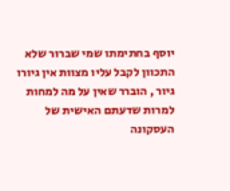יוסף בחתימתו שמי שברור שלא התכוון לקבל עליו מצוות אין גיורו גיור , הוברר שאין על מה למחות למרות שדעתם האישית של העסקונה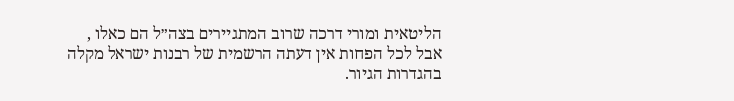הליטאית ומורי דרכה שרוב המתגיירים בצה״ל הם כאלו , אבל לכל הפחות אין דעתה הרשמית של רבנות ישראל מקלה בהגדרות הגיור.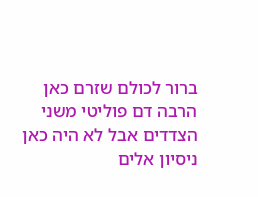ברור לכולם שזרם כאן הרבה דם פוליטי משני הצדדים אבל לא היה כאן ניסיון אלים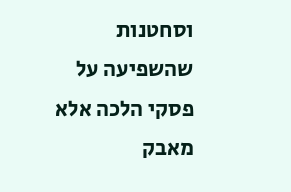וסחטנות שהשפיעה על פסקי הלכה אלא מאבק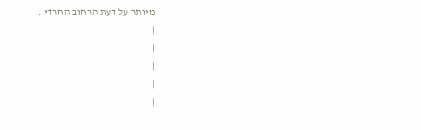מיותר על דעת הרחוב החרדי .
|
|
|
|
|